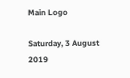Main Logo

Saturday, 3 August 2019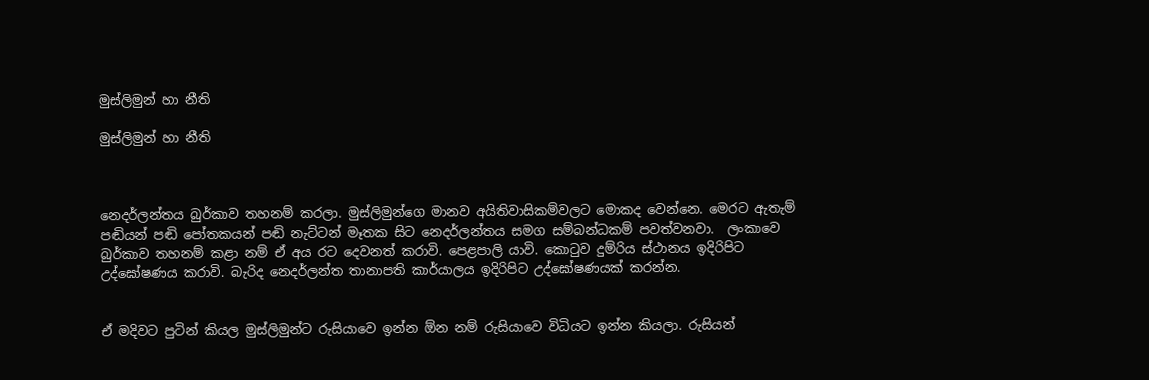මුස්ලිමුන් හා නීති

මුස්ලිමුන් හා නීති



නෙදර්ලන්තය බුර්කාව තහනම් කරලා. මුස්ලිමුන්ගෙ මානව අයිතිවාසිකම්වලට මොකද වෙන්නෙ. මෙරට ඇතැම් පඬියන් පඬි පෝතකයන් පඬි නැට්ටන් මෑතක සිට නෙදර්ලන්තය සමග සම්බන්ධකම් පවත්වනවා.  ලංකාවෙ බුර්කාව තහනම් කළා නම් ඒ අය රට දෙවනත් කරාවි. පෙළපාලි යාවි. කොටුව දුම්රිය ස්ථානය ඉදිරිපිට උද්ඝෝෂණය කරාවි. බැරිද නෙදර්ලන්ත තානාපති කාර්යාලය ඉදිරිපිට උද්ඝෝෂණයක් කරන්න.


ඒ මදිවට පුටින් කියල මුස්ලිමුන්ට රුසියාවෙ ඉන්න ඕන නම් රුසියාවෙ විධියට ඉන්න කියලා. රුසියන්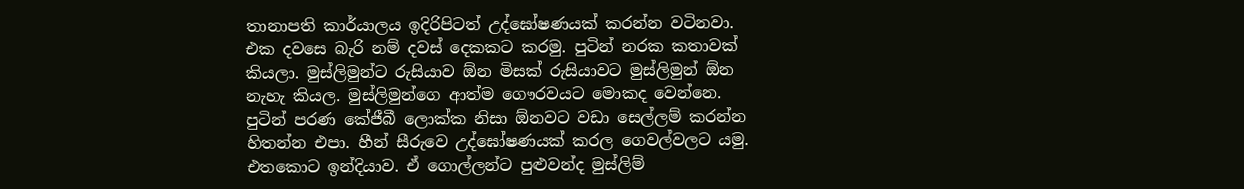තානාපති කාර්යාලය ඉදිරිපිටත් උද්ඝෝෂණයක් කරන්න වටිනවා. එක දවසෙ බැරි නම් දවස් දෙකකට කරමු. පුටින් නරක කතාවක් කියලා. මුස්ලිමුන්ට රුසියාව ඕන මිසක් රුසියාවට මුස්ලිමුන් ඕන නැහැ කියල. මුස්ලිමුන්ගෙ ආත්ම ගෞරවයට මොකද වෙන්නෙ. පුටින් පරණ කේජීබී ලොක්ක නිසා ඕනවට වඩා සෙල්ලම් කරන්න හිතන්න එපා. හීන් සීරුවෙ උද්ඝෝෂණයක් කරල ගෙවල්වලට යමු. එතකොට ඉන්දියාව. ඒ ගොල්ලන්ට පුළුවන්ද මුස්ලිම්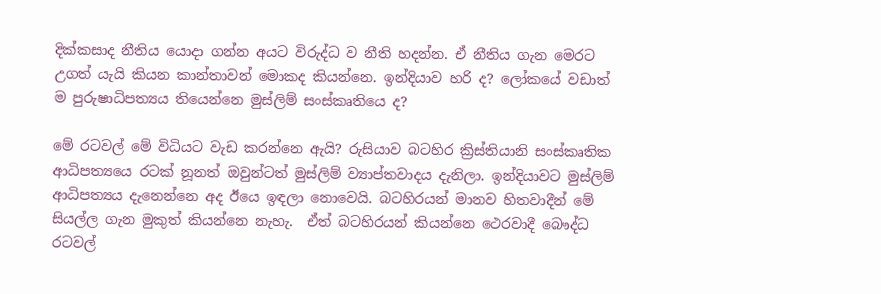දික්කසාද නීතිය යොදා ගන්න අයට විරුද්ධ ව නීති හදන්න. ඒ නීතිය ගැන මෙරට උගත් යැයි කියන කාන්තාවන් මොකද කියන්නෙ. ඉන්දියාව හරි ද? ලෝකයේ වඩාත් ම පුරුෂාධිපත්‍යය තියෙන්නෙ මුස්ලිම් සංස්කෘතියෙ ද?

මේ රටවල් මේ විධියට වැඩ කරන්නෙ ඇයි? රුසියාව බටහිර ක්‍රිස්තියානි සංස්කෘතික ආධිපත්‍යයෙ රටක් නූනත් ඔවුන්ටත් මුස්ලිම් ව්‍යාප්තවාදය දැනිලා. ඉන්දියාවට මුස්ලිම් ආධිපත්‍යය දැනෙන්නෙ අද ඊයෙ ඉඳලා නොවෙයි. බටහිරයන් මානව හිතවාදීන් මේ සියල්ල ගැන මුකුත් කියන්නෙ නැහැ.  ඒත් බටහිරයන් කියන්නෙ ථෙරවාදී බෞද්ධ රටවල්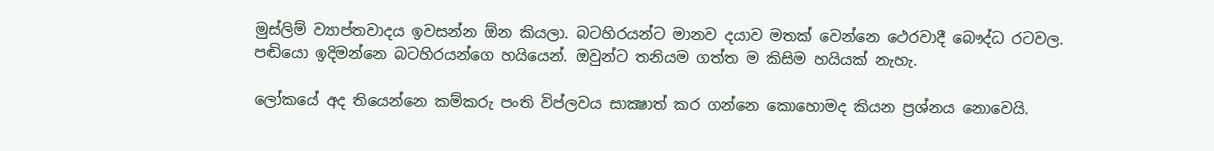මුස්ලිම් ව්‍යාප්තවාදය ඉවසන්න ඕන කියලා. බටහිරයන්ට මානව දයාව මතක් වෙන්නෙ ථෙරවාදී බෞද්ධ රටවල. පඬියො ඉදිමන්නෙ බටහිරයන්ගෙ හයියෙන්. ඔවුන්ට තනියම ගත්ත ම කිසිම හයියක් නැහැ.

ලෝකයේ අද තියෙන්නෙ කම්කරු පංති විප්ලවය සාක්‍ෂාත් කර ගන්නෙ කොහොමද කියන ප්‍රශ්නය නොවෙයි.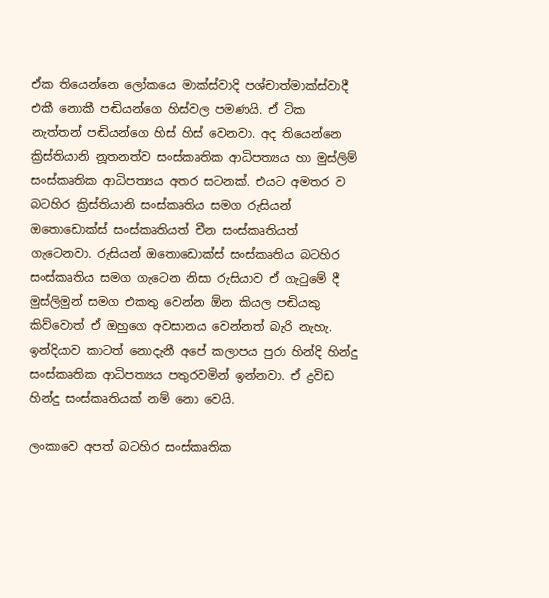ඒක තියෙන්නෙ ලෝකයෙ මාක්ස්වාදි පශ්චාත්මාක්ස්වාදී එකී නොකී පඬියන්ගෙ හිස්වල පමණයි. ඒ ටික නැත්තන් පඬියන්ගෙ හිස් හිස් වෙනවා. අද තියෙන්නෙ ක්‍රිස්තියානි නූතනත්ව සංස්කෘතික ආධිපත්‍යය හා මුස්ලිම් සංස්කෘතික ආධිපත්‍යය අතර සටනක්. එයට අමතර ව බටහිර ක්‍රිස්තියානි සංස්කෘතිය සමග රුසියන් ඔතොඩොක්ස් සංස්කෘතියත් චීන සංස්කෘතියත් ගැටෙනවා. රුසියන් ඔතොඩොක්ස් සංස්කෘතිය බටහිර සංස්කෘතිය සමග ගැටෙන නිසා රුසියාව ඒ ගැටුමේ දී මුස්ලිමුන් සමග එකතු වෙන්න ඕන කියල පඬියකු කිව්වොත් ඒ ඔහුගෙ අවසානය වෙන්නත් බැරි නැහැ. ඉන්දියාව කාටත් නොදැනී අපේ කලාපය පුරා හින්දි හින්දු සංස්කෘතික ආධිපත්‍යය පතුරවමින් ඉන්නවා. ඒ ද්‍රවිඩ හින්දු සංස්කෘතියක් නම් නො වෙයි.

ලංකාවෙ අපත් බටහිර සංස්කෘතික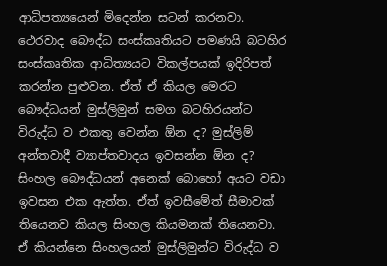ආධිපත්‍යයෙන් මිදෙන්න සටන් කරනවා. ථෙරවාද බෞද්ධ සංස්කෘතියට පමණයි බටහිර සංස්කෘතික ආධිත්‍යයට විකල්පයක් ඉදිරිපත් කරන්න පුළුවන. ඒත් ඒ කියල මෙරට බෞද්ධයන් මුස්ලිමුන් සමග බටහිරයන්ට විරුද්ධ ව එකතු වෙන්න ඕන ද? මුස්ලිම් අන්තවාදී ව්‍යාප්තවාදය ඉවසන්න ඕන ද? සිංහල බෞද්ධයන් අනෙක් බොහෝ අයට වඩා ඉවසන එක ඇත්ත. ඒත් ඉවසීමේත් සීමාවක් තියෙනව කියල සිංහල කියමනක් තියෙනවා. ඒ කියන්නෙ සිංහලයන් මුස්ලිමුන්ට විරුද්ධ ව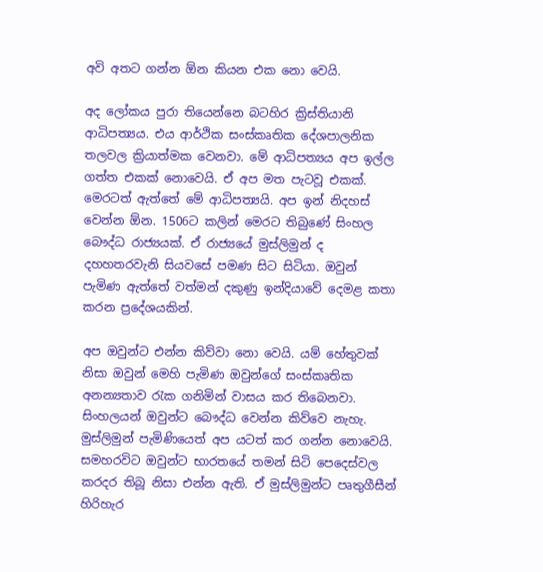අවි අතට ගන්න ඕන කියන එක නො වෙයි.

අද ලෝකය පුරා තියෙන්නෙ බටහිර ක්‍රිස්තියානි ආධිපත්‍යය. එය ආර්ථික සංස්කෘතික දේශපාලනික තලවල ක්‍රියාත්මක වෙනවා. මේ ආධිපත්‍යය අප ඉල්ල ගත්ත එකක් නොවෙයි. ඒ අප මත පැටවූ එකක්. මෙරටත් ඇත්තේ මේ ආධිපත්‍යයි. අප ඉන් නිදහස් වෙන්න ඕන. 1506ට කලින් මෙරට තිබුණේ සිංහල බෞද්ධ රාජ්‍යයක්. ඒ රාජ්‍යයේ මුස්ලිමුන් ද දහහතරවැනි සියවසේ පමණ සිට සිටියා. ඔවුන් පැමිණ ඇත්තේ වත්මන් දකුණු ඉන්දියාවේ දෙමළ කතා කරන ප්‍රදේශයකින්.

අප ඔවුන්ට එන්න කිව්වා නො වෙයි. යම් හේතුවක් නිසා ඔවුන් මෙහි පැමිණ ඔවුන්ගේ සංස්කෘතික අනන්‍යතාව රැක ගනිමින් වාසය කර තිබෙනවා. සිංහලයන් ඔවුන්ට බෞද්ධ වෙන්න කිව්වෙ නැහැ. මුස්ලිමුන් පැමිණියෙත් අප යටත් කර ගන්න නොවෙයි. සමහරවිට ඔවුන්ට භාරතයේ තමන් සිටි පෙදෙස්වල කරදර තිබූ නිසා එන්න ඇති. ඒ මුස්ලිමුන්ට පෘතුගීසීන් හිරිහැර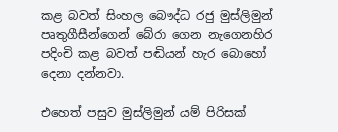කළ බවත් සිංහල බෞද්ධ රජු මුස්ලිමුන් පෘතුගීසීන්ගෙන් බේරා ගෙන නැගෙනහිර පදිංචි කළ බවත් පඬියන් හැර බොහෝ දෙනා දන්නවා.

එහෙත් පසුව මුස්ලිමුන් යම් පිරිසක්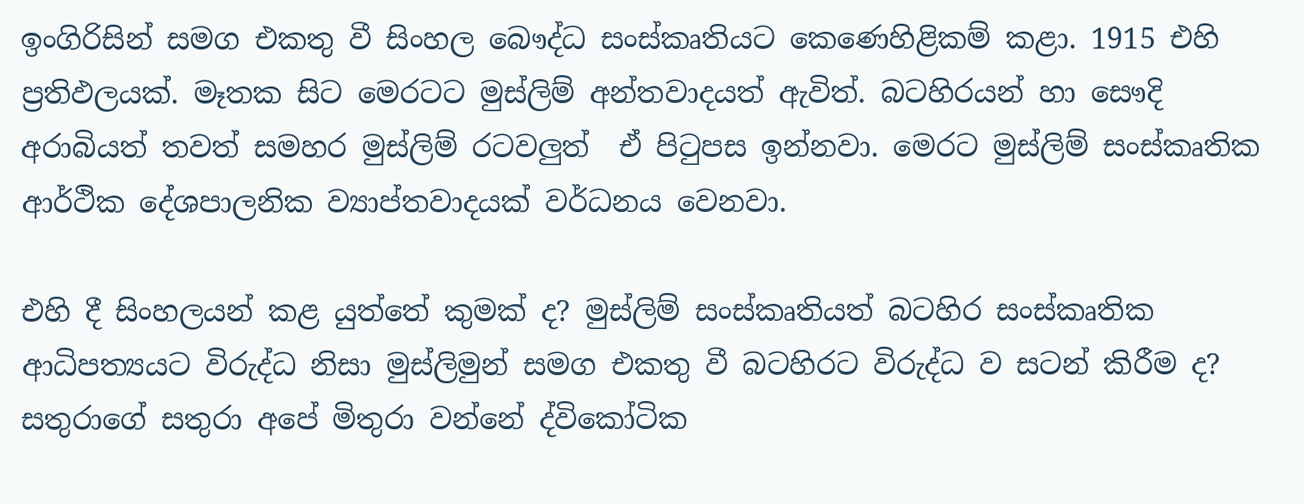ඉංගිරිසින් සමග එකතු වී සිංහල බෞද්ධ සංස්කෘතියට කෙණෙහිළිකම් කළා. 1915 එහි ප්‍රතිඵලයක්. මෑතක සිට මෙරටට මුස්ලිම් අන්තවාදයත් ඇවිත්. බටහිරයන් හා සෞදි අරාබියත් තවත් සමහර මුස්ලිම් රටවලුත්  ඒ පිටුපස ඉන්නවා. මෙරට මුස්ලිම් සංස්කෘතික ආර්ථික දේශපාලනික ව්‍යාප්තවාදයක් වර්ධනය වෙනවා.

එහි දී සිංහලයන් කළ යුත්තේ කුමක් ද? මුස්ලිම් සංස්කෘතියත් බටහිර සංස්කෘතික ආධිපත්‍යයට විරුද්ධ නිසා මුස්ලිමුන් සමග එකතු වී බටහිරට විරුද්ධ ව සටන් කිරීම ද? සතුරාගේ සතුරා අපේ මිතුරා වන්නේ ද්විකෝටික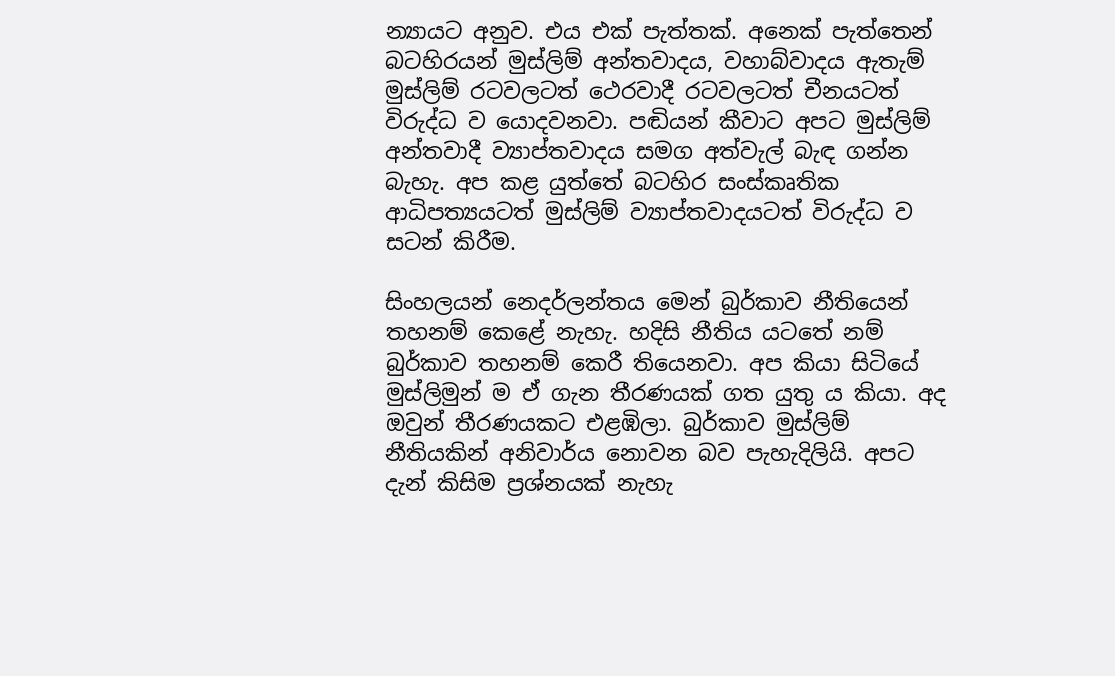න්‍යායට අනුව. එය එක් පැත්තක්. අනෙක් පැත්තෙන්  බටහිරයන් මුස්ලිම් අන්තවාදය, වහාබ්වාදය ඇතැම් මුස්ලිම් රටවලටත් ථෙරවාදී රටවලටත් චීනයටත් විරුද්ධ ව යොදවනවා. පඬියන් කීවාට අපට මුස්ලිම් අන්තවාදී ව්‍යාප්තවාදය සමග අත්වැල් බැඳ ගන්න බැහැ. අප කළ යුත්තේ බටහිර සංස්කෘතික ආධිපත්‍යයටත් මුස්ලිම් ව්‍යාප්තවාදයටත් විරුද්ධ ව සටන් කිරීම.

සිංහලයන් නෙදර්ලන්තය මෙන් බුර්කාව නීතියෙන් තහනම් කෙළේ නැහැ. හදිසි නීතිය යටතේ නම් බුර්කාව තහනම් කෙරී තියෙනවා. අප කියා සිටියේ මුස්ලිමුන් ම ඒ ගැන තීරණයක් ගත යුතු ය කියා. අද ඔවුන් තීරණයකට එළඹිලා. බුර්කාව මුස්ලිම් නීතියකින් අනිවාර්ය නොවන බව පැහැදිලියි. අපට දැන් කිසිම ප්‍රශ්නයක් නැහැ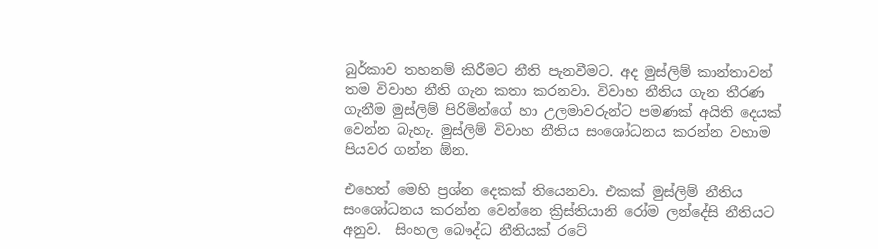බුර්කාව තහනම් කිරීමට නීති පැනවීමට. අද මුස්ලිම් කාන්තාවන් තම විවාහ නීති ගැන කතා කරනවා. විවාහ නීතිය ගැන තීරණ ගැනීම මුස්ලිම් පිරිමින්ගේ හා උලමාවරුන්ට පමණක් අයිති දෙයක් වෙන්න බැහැ. මුස්ලිම් විවාහ නීතිය සංශෝධනය කරන්න වහාම පියවර ගන්න ඕන.

එහෙත් මෙහි ප්‍රශ්න දෙකක් තියෙනවා. එකක් මුස්ලිම් නීතිය සංශෝධනය කරන්න වෙන්නෙ ක්‍රිස්තියානි රෝම ලන්දේසි නීතියට අනුව.  සිංහල බෞද්ධ නීතියක් රටේ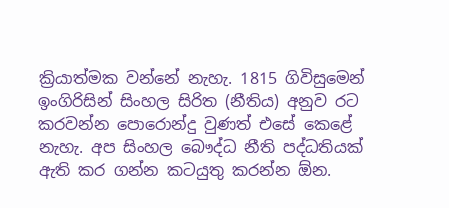ක්‍රියාත්මක වන්නේ නැහැ. 1815 ගිවිසුමෙන් ඉංගිරිසින් සිංහල සිරිත (නීතිය) අනුව රට කරවන්න පොරොන්දු වුණත් එසේ කෙළේ නැහැ. අප සිංහල බෞද්ධ නීති පද්ධතියක් ඇති කර ගන්න කටයුතු කරන්න ඕන.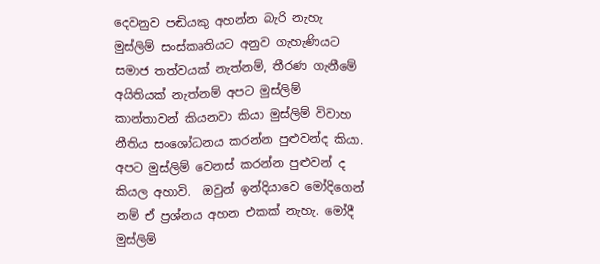දෙවනුව පඬියකු අහන්න බැරි නැහැ මුස්ලිම් සංස්කෘතියට අනුව ගැහැණියට සමාජ තත්වයක් නැත්නම්, තීරණ ගැනීමේ අයිතියක් නැත්නම් අපට මුස්ලිම් කාන්තාවන් කියනවා කියා මුස්ලිම් විවාහ නීතිය සංශෝධනය කරන්න පුළුවන්ද කියා. අපට මුස්ලිම් වෙනස් කරන්න පුළුවන් ද කියල අහාවි.  ඔවුන් ඉන්දියාවෙ මෝදිගෙන් නම් ඒ ප්‍රශ්නය අහන එකක් නැහැ. මෝදී මුස්ලිම්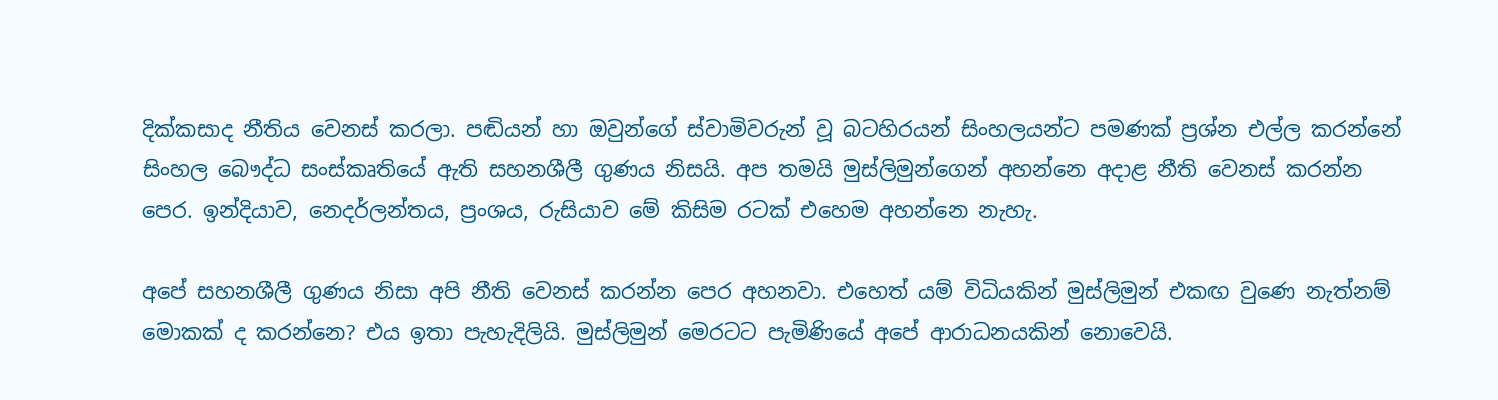දික්කසාද නීතිය වෙනස් කරලා. පඬියන් හා ඔවුන්ගේ ස්වාමිවරුන් වූ බටහිරයන් සිංහලයන්ට පමණක් ප්‍රශ්න එල්ල කරන්නේ සිංහල බෞද්ධ සංස්කෘතියේ ඇති සහනශීලී ගුණය නිසයි. අප තමයි මුස්ලිමුන්ගෙන් අහන්නෙ අදාළ නීති වෙනස් කරන්න පෙර. ඉන්දියාව, නෙදර්ලන්තය, ප්‍රංශය, රුසියාව මේ කිසිම රටක් එහෙම අහන්නෙ නැහැ.

අපේ සහනශීලී ගුණය නිසා අපි නීති වෙනස් කරන්න පෙර අහනවා. එහෙත් යම් විධියකින් මුස්ලිමුන් එකඟ වුණෙ නැත්නම් මොකක් ද කරන්නෙ? එය ඉතා පැහැදිලියි. මුස්ලිමුන් මෙරටට පැමිණියේ අපේ ආරාධනයකින් නොවෙයි.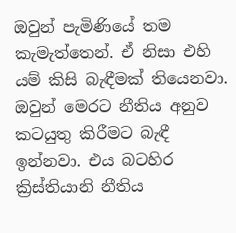ඔවුන් පැමිණියේ තම කැමැත්තෙන්. ඒ නිසා එහි යම් කිසි බැඳීමක් තියෙනවා. ඔවුන් මෙරට නීතිය අනුව කටයුතු කිරීමට බැඳී ඉන්නවා. එය බටහිර ක්‍රිස්තියානි නීතිය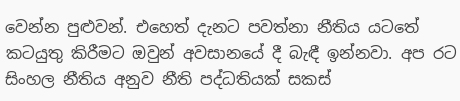වෙන්න පුළුවන්. එහෙත් දැනට පවත්නා නීතිය යටතේ කටයුතු කිරීමට ඔවුන් අවසානයේ දී බැඳී ඉන්නවා. අප රට සිංහල නීතිය අනුව නීති පද්ධතියක් සකස්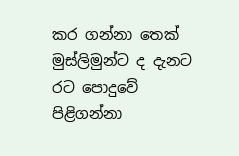කර ගන්නා තෙක් මුස්ලිමුන්ට ද දැනට රට පොදුවේ පිළිගන්නා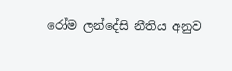රෝම ලන්දේසි නීතිය අනුව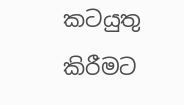කටයුතු කිරීමට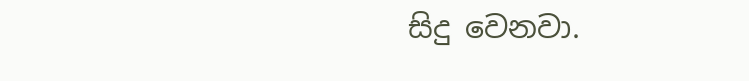සිදු වෙනවා.